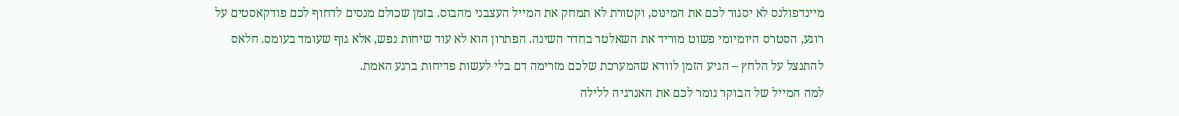מיינדפולנס לא יסגור לכם את המינוס, וקטורת לא תמחק את המייל העצבני מהבוס. בזמן שכולם מנסים לדחוף לכם פודקאסטים על רוגע, הסטרס היומיומי פשוט מוריד את השאלטר בחדר השינה. הפתרון הוא לא עוד שיחות נפש, אלא גוף שעומד בעומס. חלאס להתנצל על הלחץ – הגיע הזמן לוודא שהמערכת שלכם מזרימה דם בלי לעשות פדיחות ברגע האמת.
למה המייל של הבוקר גומר לכם את האנרגיה ללילה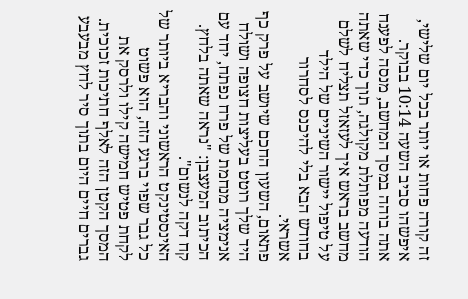זה קורה פחות או יותר בכל יום שלישי, איפשהו סביב השעה 10:14 בבוקר.
אתה בוהה במסך המחשב, מנסה לפענח הודעה מפותלת מקולגה, תוך כדי שאתה מחשב בראש איך לעזאזל תצליח לשלם על טיפול יישור השיניים של הילד בחודש הבא בלי להיכנס לסחרור אשראי.
פתאום, השעון החכם שיושב על פרק כף היד שלך רוטט בעליצות חצופה ושולח אנימציה מנחמת של פרח נפתח, יחד עם הכיתוב המעצבן: "נראה שאתה בלחץ. קח דקה לנשום".
האינסטינקט הראשוני והבריא ביותר של כל גבר שפוי ברגע הזה, הוא פשוט לקחת פטיש חמישה קילו ולרסק את המסך הקטן הזה לאלף חתיכות זכוכית.
גברים חיים היום בתוך סיר לחץ מבעבע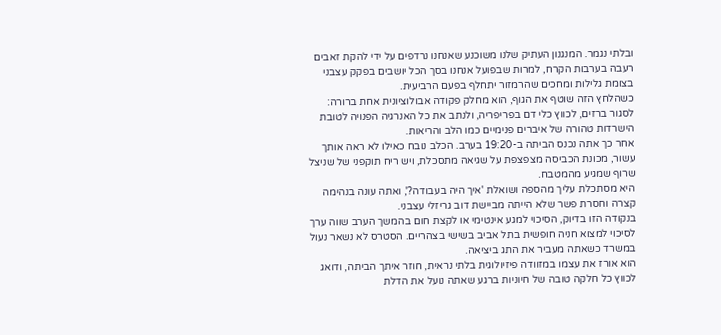ובלתי נגמר. המנגנון העתיק שלנו משוכנע שאנחנו נרדפים על ידי להקת זאבים רעבה בערבות הקרח, למרות שבפועל אנחנו בסך הכל יושבים בפקק עצבני בצומת גלילות ומחכים שהרמזור יתחלף בפעם הרביעית.
כשהלחץ הזה שוטף את הגוף, הוא מחלק פקודה אבולוציונית אחת ברורה: לסגור ברזים, לכווץ כלי דם בפריפריה, ולנתב את כל האנרגיה הפנויה לטובת הישרדות טהורה של איברים פנימיים כמו הלב והריאות.
אחר כך אתה נכנס הביתה ב-19:20 בערב. הכלב נובח כאילו לא ראה אותך עשור, מכונת הכביסה מצפצפת על שגיאה מתסכלת, ויש ריח תוקפני של שניצל שרוף שמגיע מהמטבח.
היא מסתכלת עליך מהספה ושואלת 'איך היה בעבודה?', ואתה עונה בנהימה קצרה וחסרת פשר שלא הייתה מביישת דוב גריזלי עצבני.
בנקודה הזו בדיוק, הסיכוי למגע אינטימי או לקצת חום בהמשך הערב שווה ערך לסיכוי למצוא חניה חופשית בתל אביב בשישי בצהריים. הסטרס לא נשאר נעול במשרד כשאתה מעביר את התג ביציאה.
הוא אורז את עצמו במזוודה פיזיולוגית בלתי נראית, חוזר איתך הביתה, ודואג לכווץ כל חלקה טובה של חיוניות ברגע שאתה נועל את הדלת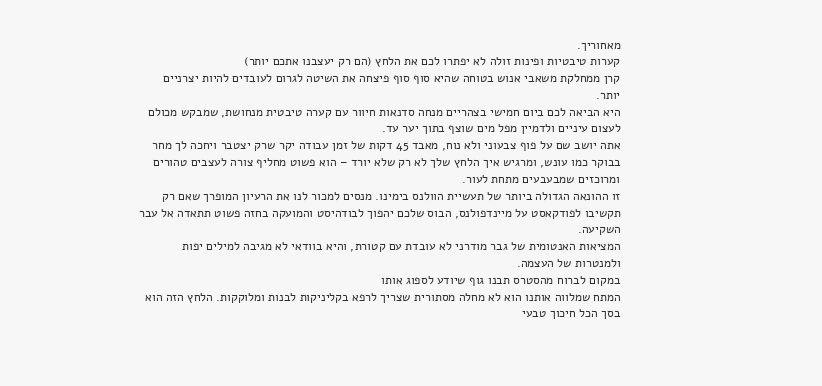מאחוריך.
קערות טיבטיות ופינות זולה לא יפתרו לכם את הלחץ (הם רק יעצבנו אתכם יותר)
קרן ממחלקת משאבי אנוש בטוחה שהיא סוף סוף פיצחה את השיטה לגרום לעובדים להיות יצרניים יותר.
היא הביאה לכם ביום חמישי בצהריים מנחה סדנאות חיוור עם קערה טיבטית מנחושת, שמבקש מכולם לעצום עיניים ולדמיין מפל מים שוצף בתוך יער עד.
אתה יושב שם על פוף צבעוני ולא נוח, מאבד 45 דקות של זמן עבודה יקר שרק יצטבר ויחכה לך מחר בבוקר כמו עונש, ומרגיש איך הלחץ שלך לא רק שלא יורד – הוא פשוט מחליף צורה לעצבים טהורים ומרוכזים שמבעבעים מתחת לעור.
זו ההונאה הגדולה ביותר של תעשיית הוולנס בימינו. מנסים למכור לנו את הרעיון המופרך שאם רק תקשיבו לפודקאסט על מיינדפולנס, הבוס שלכם יהפוך לבודהיסט והמועקה בחזה פשוט תתאדה אל עבר השקיעה.
המציאות האנטומית של גבר מודרני לא עובדת עם קטורת, והיא בוודאי לא מגיבה למילים יפות ולמנטרות של העצמה.
במקום לברוח מהסטרס תבנו גוף שיודע לספוג אותו
המתח שמלווה אותנו הוא לא מחלה מסתורית שצריך לרפא בקליניקות לבנות ומלוקקות. הלחץ הזה הוא בסך הכל חיכוך טבעי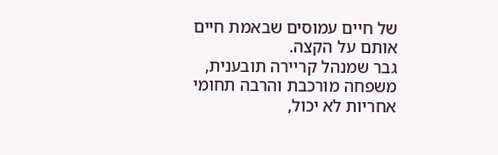של חיים עמוסים שבאמת חיים אותם על הקצה.
גבר שמנהל קריירה תובענית, משפחה מורכבת והרבה תחומי אחריות לא יכול,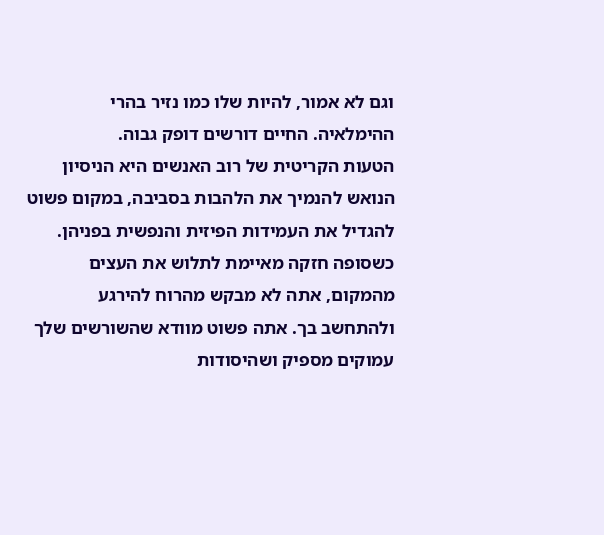וגם לא אמור, להיות שלו כמו נזיר בהרי ההימלאיה. החיים דורשים דופק גבוה.
הטעות הקריטית של רוב האנשים היא הניסיון הנואש להנמיך את הלהבות בסביבה, במקום פשוט להגדיל את העמידות הפיזית והנפשית בפניהן.
כשסופה חזקה מאיימת לתלוש את העצים מהמקום, אתה לא מבקש מהרוח להירגע ולהתחשב בך. אתה פשוט מוודא שהשורשים שלך עמוקים מספיק ושהיסודות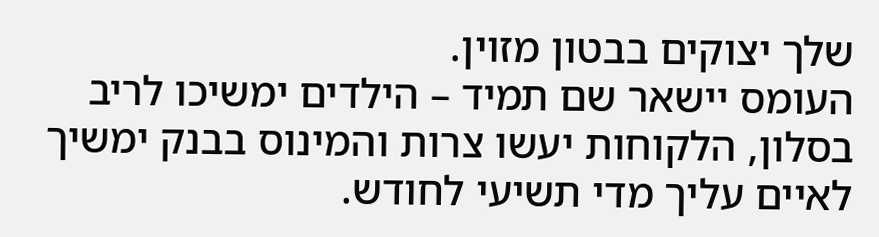שלך יצוקים בבטון מזוין.
העומס יישאר שם תמיד – הילדים ימשיכו לריב בסלון, הלקוחות יעשו צרות והמינוס בבנק ימשיך לאיים עליך מדי תשיעי לחודש.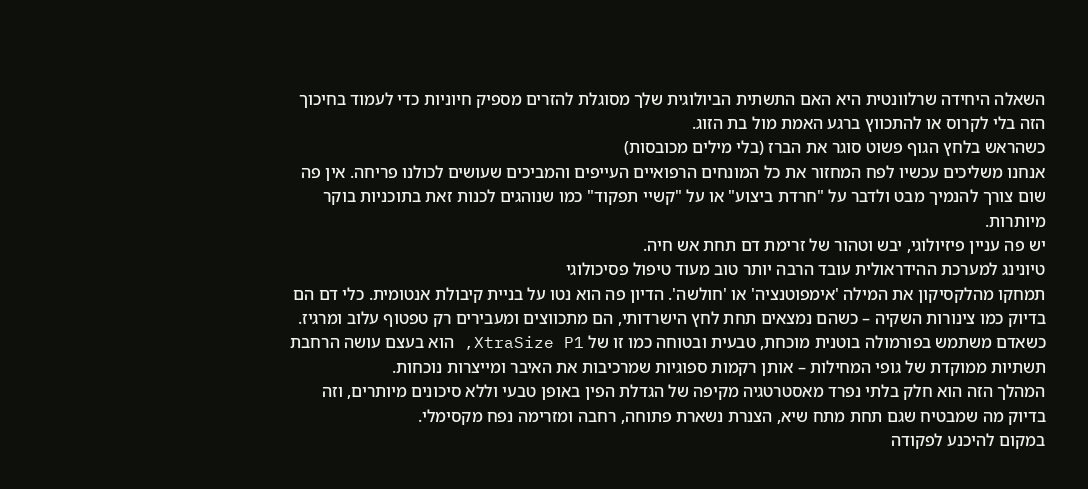השאלה היחידה שרלוונטית היא האם התשתית הביולוגית שלך מסוגלת להזרים מספיק חיוניות כדי לעמוד בחיכוך הזה בלי לקרוס או להתכווץ ברגע האמת מול בת הזוג.
כשהראש בלחץ הגוף פשוט סוגר את הברז (בלי מילים מכובסות)
אנחנו משליכים עכשיו לפח המחזור את כל המונחים הרפואיים העייפים והמביכים שעושים לכולנו פריחה. אין פה שום צורך להנמיך מבט ולדבר על "חרדת ביצוע" או על "קשיי תפקוד" כמו שנוהגים לכנות זאת בתוכניות בוקר מיותרות.
יש פה עניין פיזיולוגי, יבש וטהור של זרימת דם תחת אש חיה.
טיונינג למערכת ההידראולית עובד הרבה יותר טוב מעוד טיפול פסיכולוגי
תמחקו מהלקסיקון את המילה 'אימפוטנציה' או 'חולשה'. הדיון פה הוא נטו על בניית קיבולת אנטומית. כלי דם הם בדיוק כמו צינורות השקיה – כשהם נמצאים תחת לחץ הישרדותי, הם מתכווצים ומעבירים רק טפטוף עלוב ומרגיז.
כשאדם משתמש בפורמולה בוטנית מוכחת, טבעית ובטוחה כמו זו של XtraSize P1, הוא בעצם עושה הרחבת תשתיות ממוקדת של גופי המחילות – אותן רקמות ספוגיות שמרכיבות את האיבר ומייצרות נוכחות.
המהלך הזה הוא חלק בלתי נפרד מאסטרטגיה מקיפה של הגדלת הפין באופן טבעי וללא סיכונים מיותרים, וזה בדיוק מה שמבטיח שגם תחת מתח שיא, הצנרת נשארת פתוחה, רחבה ומזרימה נפח מקסימלי.
במקום להיכנע לפקודה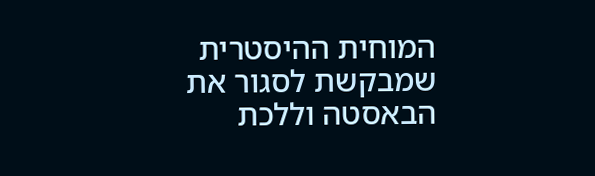המוחית ההיסטרית שמבקשת לסגור את הבאסטה וללכת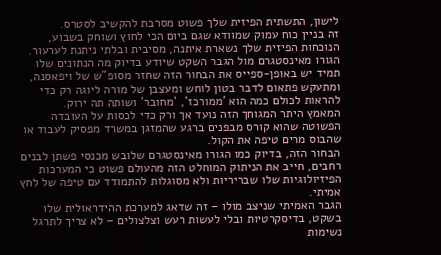לישון, התשתית הפיזית שלך פשוט מסרבת להקשיב לסטרס.
זה בניין כוח עמוק שמוודא שגם ביום הכי לחוץ ושוחק בשבוע, הנוכחות הפיזית שלך נשארת איתנה, מסיבית ובלתי ניתנת לערעור.
הגורו מאינסטגרם מול הגבר השקט שיודע בדיוק מה הנתונים שלו
תמיד יש באופן-ספייס את הבחור הזה שחזר מסופ"ש של ויפאסנה, ומתעקש פתאום לדבר בטון לוחש ומעצבן של מורה ליוגה רק כדי להראות לכולם כמה הוא 'ממורכז', 'מחובר' ושותה תה ירוק.
המאמץ היתר המגוחך הזה נועד אך ורק כדי לכסות על העובדה הפשוטה שהוא קורס מבפנים ברגע שהמזגן במשרד מפסיק לעבוד או שהבוס מרים טיפה את הקול.
הבחור הזה, בדיוק כמו הגורו מאינסטגרם שלובש מכנסי פשתן לבנים רחבים, חייב את הניתוק המוחלט הזה מהעולם פשוט כי המערכות הפיזיולוגיות שלו שבריריות ולא מסוגלות להתמודד עם טיפה של לחץ אמיתי.
הגבר האמיתי שניצב מולו – זה שדאג למערכת ההידראולית שלו בשקט, בדיסקרטיות ובלי לעשות רעש וצלצולים – לא צריך לתרגל נשימות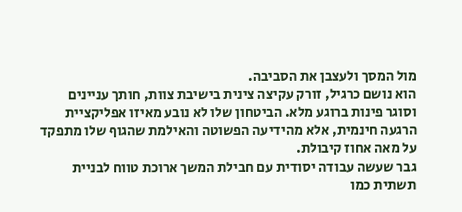מול המסך ולעצבן את הסביבה.
הוא נושם כרגיל, זורק עקיצה צינית בישיבת צוות, חותך עניינים וסוגר פינות ברוגע מלא. הביטחון שלו לא נובע מאיזו אפליקציית הרגעה חינמית, אלא מהידיעה הפשוטה והאילמת שהגוף שלו מתפקד על מאה אחוז קיבולת.
גבר שעשה עבודה יסודית עם חבילת המשך ארוכת טווח לבניית תשתית כמו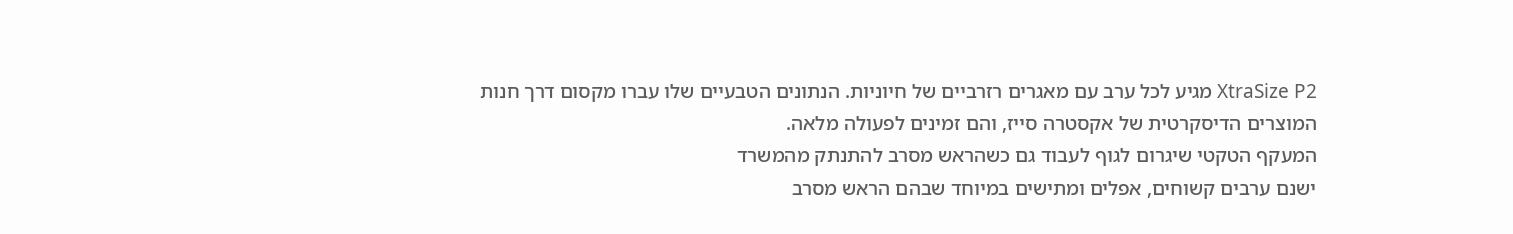XtraSize P2 מגיע לכל ערב עם מאגרים רזרביים של חיוניות. הנתונים הטבעיים שלו עברו מקסום דרך חנות המוצרים הדיסקרטית של אקסטרה סייז, והם זמינים לפעולה מלאה.
המעקף הטקטי שיגרום לגוף לעבוד גם כשהראש מסרב להתנתק מהמשרד
ישנם ערבים קשוחים, אפלים ומתישים במיוחד שבהם הראש מסרב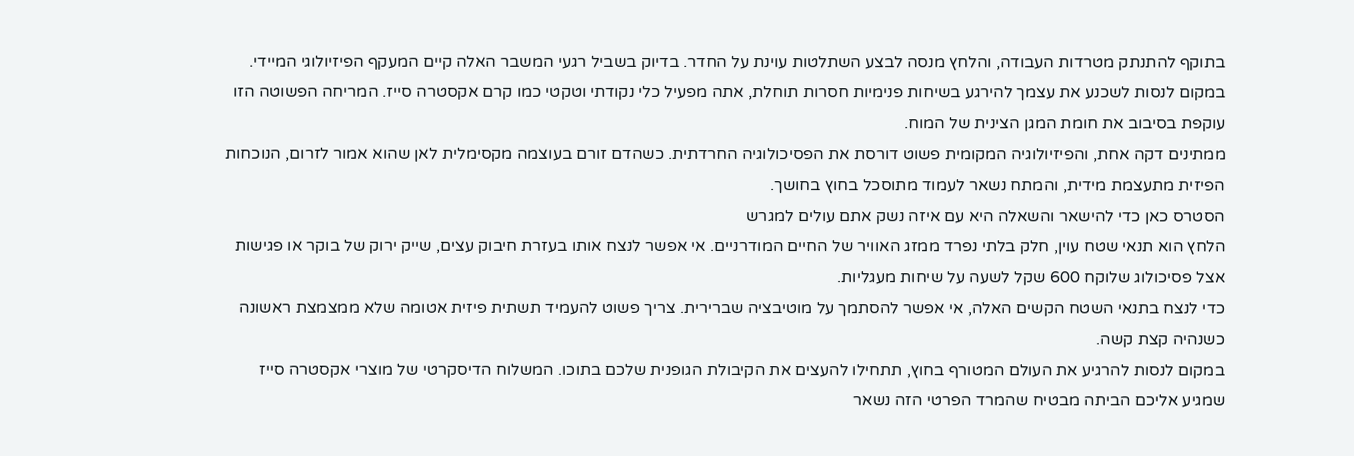בתוקף להתנתק מטרדות העבודה, והלחץ מנסה לבצע השתלטות עוינת על החדר. בדיוק בשביל רגעי המשבר האלה קיים המעקף הפיזיולוגי המיידי.
במקום לנסות לשכנע את עצמך להירגע בשיחות פנימיות חסרות תוחלת, אתה מפעיל כלי נקודתי וטקטי כמו קרם אקסטרה סייז. המריחה הפשוטה הזו עוקפת בסיבוב את חומת המגן הצינית של המוח.
ממתינים דקה אחת, והפיזיולוגיה המקומית פשוט דורסת את הפסיכולוגיה החרדתית. כשהדם זורם בעוצמה מקסימלית לאן שהוא אמור לזרום, הנוכחות הפיזית מתעצמת מידית, והמתח נשאר לעמוד מתוסכל בחוץ בחושך.
הסטרס כאן כדי להישאר והשאלה היא עם איזה נשק אתם עולים למגרש
הלחץ הוא תנאי שטח עוין, חלק בלתי נפרד ממזג האוויר של החיים המודרניים. אי אפשר לנצח אותו בעזרת חיבוק עצים, שייק ירוק של בוקר או פגישות אצל פסיכולוג שלוקח 600 שקל לשעה על שיחות מעגליות.
כדי לנצח בתנאי השטח הקשים האלה, אי אפשר להסתמך על מוטיבציה שברירית. צריך פשוט להעמיד תשתית פיזית אטומה שלא ממצמצת ראשונה כשנהיה קצת קשה.
במקום לנסות להרגיע את העולם המטורף בחוץ, תתחילו להעצים את הקיבולת הגופנית שלכם בתוכו. המשלוח הדיסקרטי של מוצרי אקסטרה סייז שמגיע אליכם הביתה מבטיח שהמרד הפרטי הזה נשאר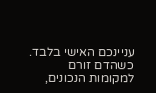עניינכם האישי בלבד.
כשהדם זורם למקומות הנכונים,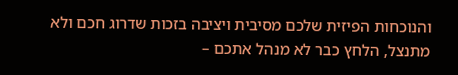והנוכחות הפיזית שלכם מסיבית ויציבה בזכות שדרוג חכם ולא מתנצל, הלחץ כבר לא מנהל אתכם –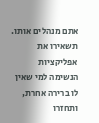אתם מנהלים אותו. תשאירו את אפליקציות הנשימה למי שאין לו ברירה אחרת, ותחזרו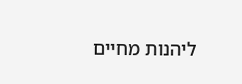ליהנות מחיים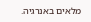מלאים באנרגיה.